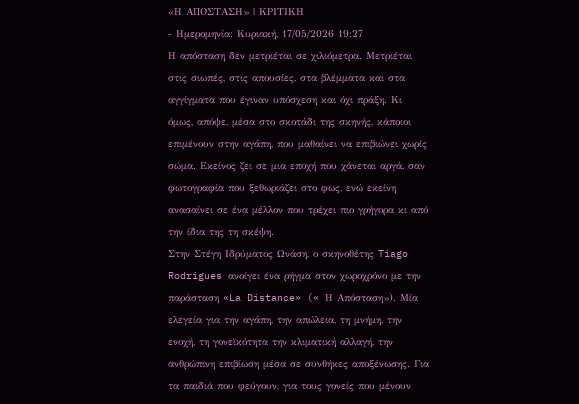«Η ΑΠΟΣΤΑΣΗ» | ΚΡΙΤΙΚΗ
- Ημερομηνία: Κυριακή, 17/05/2026 19:27
Η απόσταση δεν μετριέται σε χιλιόμετρα. Μετριέται στις σιωπές, στις απουσίες, στα βλέμματα και στα αγγίγματα που έγιναν υπόσχεση και όχι πράξη. Κι όμως, απόψε, μέσα στο σκοτάδι της σκηνής, κάποιοι επιμένουν στην αγάπη, που μαθαίνει να επιβιώνει χωρίς σώμα. Εκείνος ζει σε μια εποχή που χάνεται αργά, σαν φωτογραφία που ξεθωριάζει στο φως, ενώ εκείνη ανασαίνει σε ένα μέλλον που τρέχει πιο γρήγορα κι από την ίδια της τη σκέψη.
Στην Στέγη Ιδρύματος Ωνάση, ο σκηνοθέτης Tiago Rodrigues ανοίγει ένα ρήγμα στον χωροχρόνο με την παράσταση «La Distance» (« Η Απόσταση»). Μία ελεγεία για την αγάπη, την απώλεια, τη μνήμη, την ενοχή, τη γονεϊκότητα την κλιματική αλλαγή, την ανθρώπινη επιβίωση μέσα σε συνθήκες αποξένωσης. Για τα παιδιά που φεύγουν, για τους γονείς που μένουν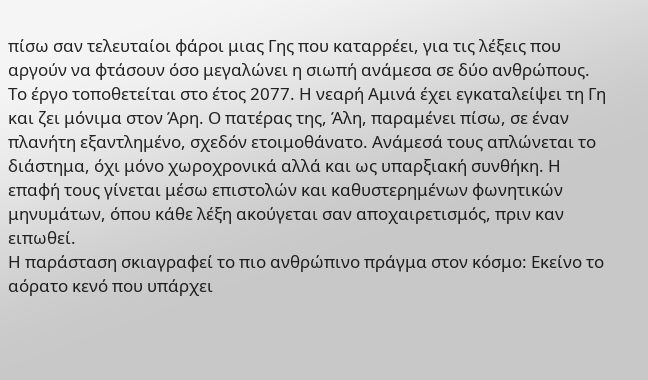πίσω σαν τελευταίοι φάροι μιας Γης που καταρρέει, για τις λέξεις που αργούν να φτάσουν όσο μεγαλώνει η σιωπή ανάμεσα σε δύο ανθρώπους.
Το έργο τοποθετείται στο έτος 2077. Η νεαρή Αμινά έχει εγκαταλείψει τη Γη και ζει μόνιμα στον Άρη. Ο πατέρας της, Άλη, παραμένει πίσω, σε έναν πλανήτη εξαντλημένο, σχεδόν ετοιμοθάνατο. Ανάμεσά τους απλώνεται το διάστημα, όχι μόνο χωροχρονικά αλλά και ως υπαρξιακή συνθήκη. Η επαφή τους γίνεται μέσω επιστολών και καθυστερημένων φωνητικών μηνυμάτων, όπου κάθε λέξη ακούγεται σαν αποχαιρετισμός, πριν καν ειπωθεί.
Η παράσταση σκιαγραφεί το πιο ανθρώπινο πράγμα στον κόσμο: Εκείνο το αόρατο κενό που υπάρχει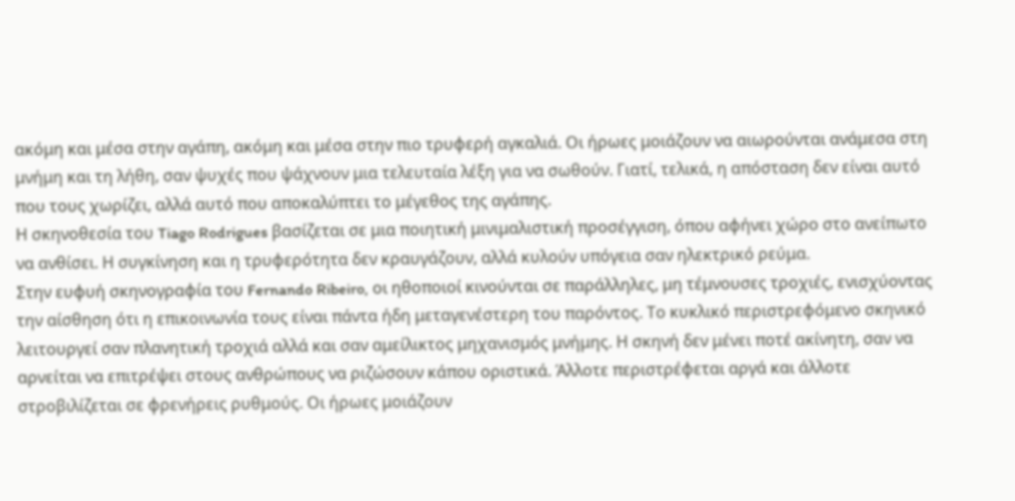ακόμη και μέσα στην αγάπη, ακόμη και μέσα στην πιο τρυφερή αγκαλιά. Οι ήρωες μοιάζουν να αιωρούνται ανάμεσα στη μνήμη και τη λήθη, σαν ψυχές που ψάχνουν μια τελευταία λέξη για να σωθούν. Γιατί, τελικά, η απόσταση δεν είναι αυτό που τους χωρίζει, αλλά αυτό που αποκαλύπτει το μέγεθος της αγάπης.
Η σκηνοθεσία του Tiago Rodrigues βασίζεται σε μια ποιητική μινιμαλιστική προσέγγιση, όπου αφήνει χώρο στο ανείπωτο να ανθίσει. Η συγκίνηση και η τρυφερότητα δεν κραυγάζουν, αλλά κυλούν υπόγεια σαν ηλεκτρικό ρεύμα.
Στην ευφυή σκηνογραφία του Fernando Ribeiro, οι ηθοποιοί κινούνται σε παράλληλες, μη τέμνουσες τροχιές, ενισχύοντας την αίσθηση ότι η επικοινωνία τους είναι πάντα ήδη μεταγενέστερη του παρόντος. Το κυκλικό περιστρεφόμενο σκηνικό λειτουργεί σαν πλανητική τροχιά αλλά και σαν αμείλικτος μηχανισμός μνήμης. Η σκηνή δεν μένει ποτέ ακίνητη, σαν να αρνείται να επιτρέψει στους ανθρώπους να ριζώσουν κάπου οριστικά. Άλλοτε περιστρέφεται αργά και άλλοτε στροβιλίζεται σε φρενήρεις ρυθμούς. Οι ήρωες μοιάζουν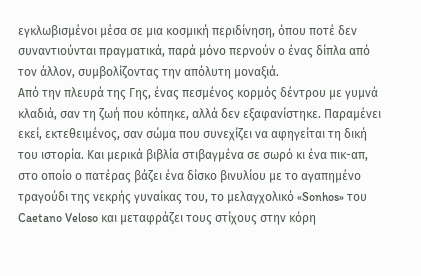εγκλωβισμένοι μέσα σε μια κοσμική περιδίνηση, όπου ποτέ δεν συναντιούνται πραγματικά, παρά μόνο περνούν ο ένας δίπλα από τον άλλον, συμβολίζοντας την απόλυτη μοναξιά.
Από την πλευρά της Γης, ένας πεσμένος κορμός δέντρου με γυμνά κλαδιά, σαν τη ζωή που κόπηκε, αλλά δεν εξαφανίστηκε. Παραμένει εκεί, εκτεθειμένος, σαν σώμα που συνεχίζει να αφηγείται τη δική του ιστορία. Και μερικά βιβλία στιβαγμένα σε σωρό κι ένα πικ-απ, στο οποίο ο πατέρας βάζει ένα δίσκο βινυλίου με το αγαπημένο τραγούδι της νεκρής γυναίκας του, το μελαγχολικό «Sonhos» του Caetano Veloso και μεταφράζει τους στίχους στην κόρη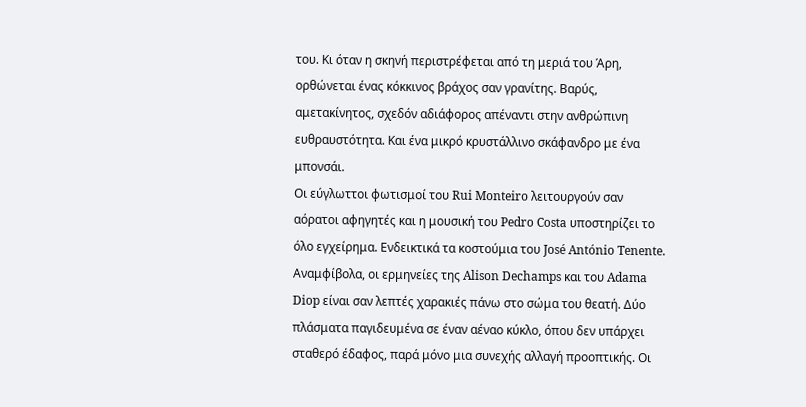του. Κι όταν η σκηνή περιστρέφεται από τη μεριά του Άρη, ορθώνεται ένας κόκκινος βράχος σαν γρανίτης. Βαρύς, αμετακίνητος, σχεδόν αδιάφορος απέναντι στην ανθρώπινη ευθραυστότητα. Και ένα μικρό κρυστάλλινο σκάφανδρο με ένα μπονσάι.
Οι εύγλωττοι φωτισμοί του Rui Monteiro λειτουργούν σαν αόρατοι αφηγητές και η μουσική του Pedro Costa υποστηρίζει το όλο εγχείρημα. Ενδεικτικά τα κοστούμια του José António Tenente.
Αναμφίβολα, οι ερμηνείες της Alison Dechamps και του Adama Diop είναι σαν λεπτές χαρακιές πάνω στο σώμα του θεατή. Δύο πλάσματα παγιδευμένα σε έναν αέναο κύκλο, όπου δεν υπάρχει σταθερό έδαφος, παρά μόνο μια συνεχής αλλαγή προοπτικής. Οι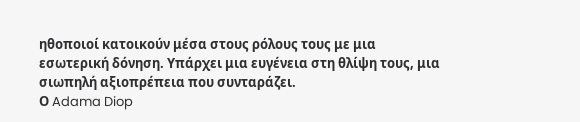ηθοποιοί κατοικούν μέσα στους ρόλους τους με μια εσωτερική δόνηση. Υπάρχει μια ευγένεια στη θλίψη τους, μια σιωπηλή αξιοπρέπεια που συνταράζει.
Ο Adama Diop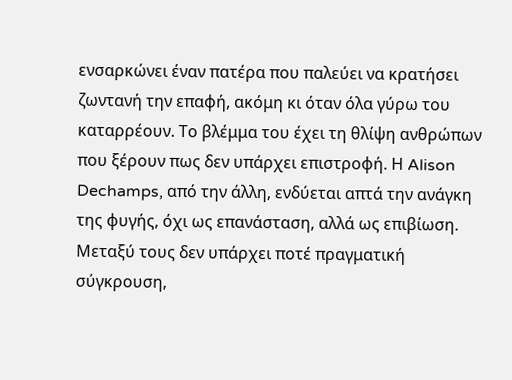ενσαρκώνει έναν πατέρα που παλεύει να κρατήσει ζωντανή την επαφή, ακόμη κι όταν όλα γύρω του καταρρέουν. Το βλέμμα του έχει τη θλίψη ανθρώπων που ξέρουν πως δεν υπάρχει επιστροφή. Η Alison Dechamps, από την άλλη, ενδύεται απτά την ανάγκη της φυγής, όχι ως επανάσταση, αλλά ως επιβίωση. Μεταξύ τους δεν υπάρχει ποτέ πραγματική σύγκρουση,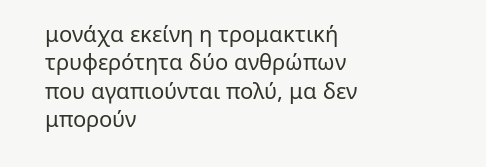μονάχα εκείνη η τρομακτική τρυφερότητα δύο ανθρώπων που αγαπιούνται πολύ, μα δεν μπορούν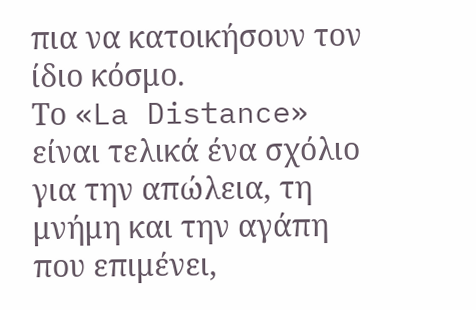πια να κατοικήσουν τον ίδιο κόσμο.
Το «La Distance» είναι τελικά ένα σχόλιο για την απώλεια, τη μνήμη και την αγάπη που επιμένει,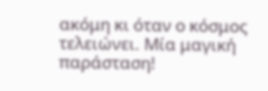ακόμη κι όταν ο κόσμος τελειώνει. Μία μαγική παράσταση!